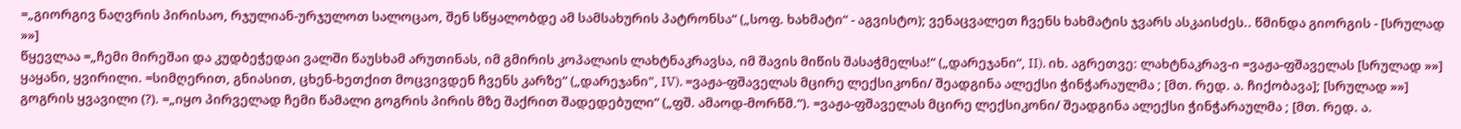=„გიორგივ ნაღვრის პირისაო, რჯულიან-ურჯულოთ სალოცაო, შენ სწყალობდე ამ სამსახურის პატრონსა“ („სოფ. ხახმატი“ - აგვისტო); ვენაცვალეთ ჩვენს ხახმატის ჯვარს ასკაისძეს.. წმინდა გიორგის - [სრულად »»]
წყევლაა =„ჩემი მირეშაი და კუდბეჭედაი ვალში წაუსხამ არუთინას, იმ გმირის კოპალაის ლახტნაკრავსა, იმ შავის მიწის შასაჭმელსა!“ („დარეჯანი“, II). იხ. აგრეთვე: ლახტნაკრავ-ი =ვაჟა-ფშაველას [სრულად »»]
ყაყანი, ყვირილი. =სიმღერით, გნიასით, ცხენ-ხეთქით მოცვივდენ ჩვენს კარზე“ („დარეჯანი", IV). =ვაჟა-ფშაველას მცირე ლექსიკონი/ შეადგინა ალექსი ჭინჭარაულმა ; [მთ. რედ. ა. ჩიქობავა]; [სრულად »»]
გოგრის ყვავილი (?). =„იყო პირველად ჩემი წამალი გოგრის პირის მზე შაქრით შადედებული“ („ფშ. ამაოდ-მორწმ.“). =ვაჟა-ფშაველას მცირე ლექსიკონი/ შეადგინა ალექსი ჭინჭარაულმა ; [მთ. რედ. ა.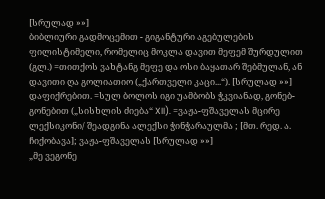[სრულად »»]
ბიბლიური გადმოცემით - გიგანტური აგებულების ფილისტიმელი, რომელიც მოკლა დავით მეფემ შურდულით (გლ.) =თითქოს ვახტანგ მეფე და ოსი ბაყათარ შებმულან, ან დავითი ღა გოლიათიო („ქართველი კაცი...“). [სრულად »»]
დაფიქრებით. =სულ ბოლოს იგი უამბობს ჭკვიანად, გონებ- გონებით („სისხლის ძიება“ XII). =ვაჟა-ფშაველას მცირე ლექსიკონი/ შეადგინა ალექსი ჭინჭარაულმა ; [მთ. რედ. ა. ჩიქობავა]; ვაჟა-ფშაველას [სრულად »»]
„მე ვეგონე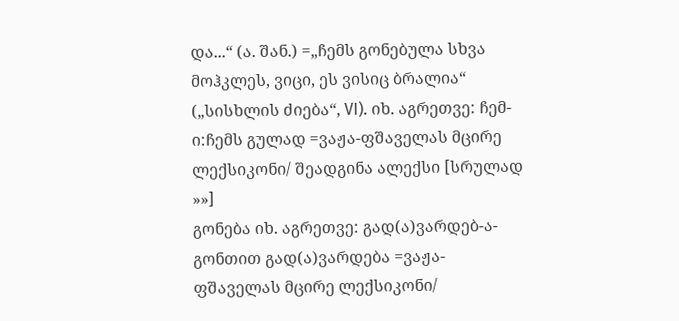და...“ (ა. შან.) =„ჩემს გონებულა სხვა მოჰკლეს, ვიცი, ეს ვისიც ბრალია“ („სისხლის ძიება“, VI). იხ. აგრეთვე: ჩემ-ი:ჩემს გულად =ვაჟა-ფშაველას მცირე ლექსიკონი/ შეადგინა ალექსი [სრულად »»]
გონება იხ. აგრეთვე: გად(ა)ვარდებ-ა-გონთით გად(ა)ვარდება =ვაჟა-ფშაველას მცირე ლექსიკონი/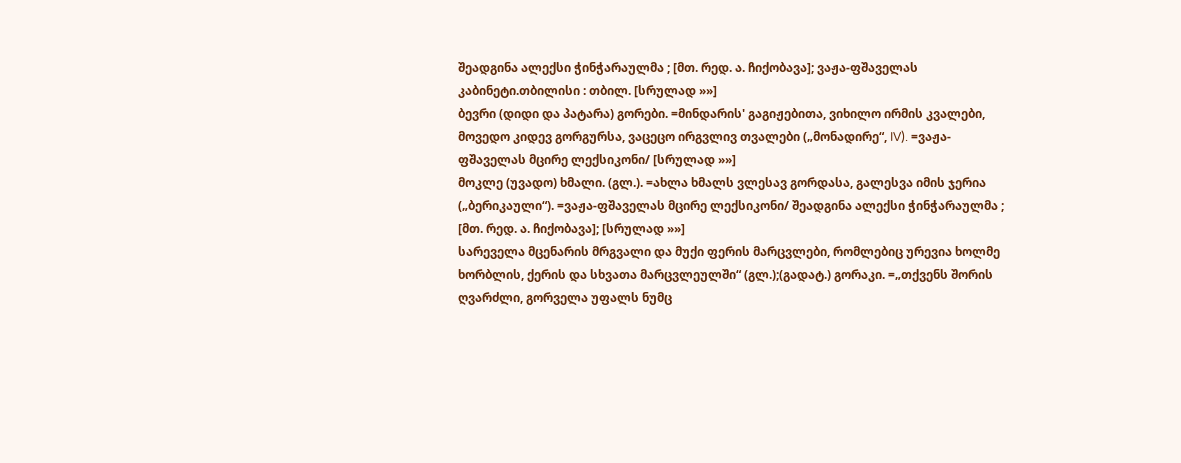შეადგინა ალექსი ჭინჭარაულმა ; [მთ. რედ. ა. ჩიქობავა]; ვაჟა-ფშაველას კაბინეტი.თბილისი : თბილ. [სრულად »»]
ბევრი (დიდი და პატარა) გორები. =მინდარის' გაგიჟებითა, ვიხილო ირმის კვალები, მოვედო კიდევ გორგურსა, ვაცეცო ირგვლივ თვალები („მონადირე“, IV). =ვაჟა-ფშაველას მცირე ლექსიკონი/ [სრულად »»]
მოკლე (უვადო) ხმალი. (გლ.). =ახლა ხმალს ვლესავ გორდასა, გალესვა იმის ჯერია („ბერიკაული“). =ვაჟა-ფშაველას მცირე ლექსიკონი/ შეადგინა ალექსი ჭინჭარაულმა ; [მთ. რედ. ა. ჩიქობავა]; [სრულად »»]
სარეველა მცენარის მრგვალი და მუქი ფერის მარცვლები, რომლებიც ურევია ხოლმე ხორბლის, ქერის და სხვათა მარცვლეულში“ (გლ.);(გადატ.) გორაკი. =„თქვენს შორის ღვარძლი, გორველა უფალს ნუმც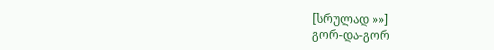[სრულად »»]
გორ-და-გორ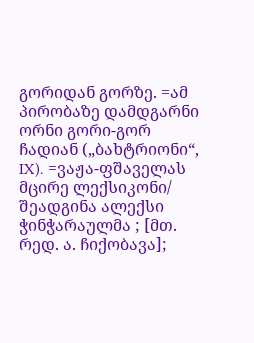გორიდან გორზე. =ამ პირობაზე დამდგარნი ორნი გორი-გორ ჩადიან („ბახტრიონი“, IX). =ვაჟა-ფშაველას მცირე ლექსიკონი/ შეადგინა ალექსი ჭინჭარაულმა ; [მთ. რედ. ა. ჩიქობავა];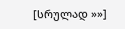[სრულად »»]